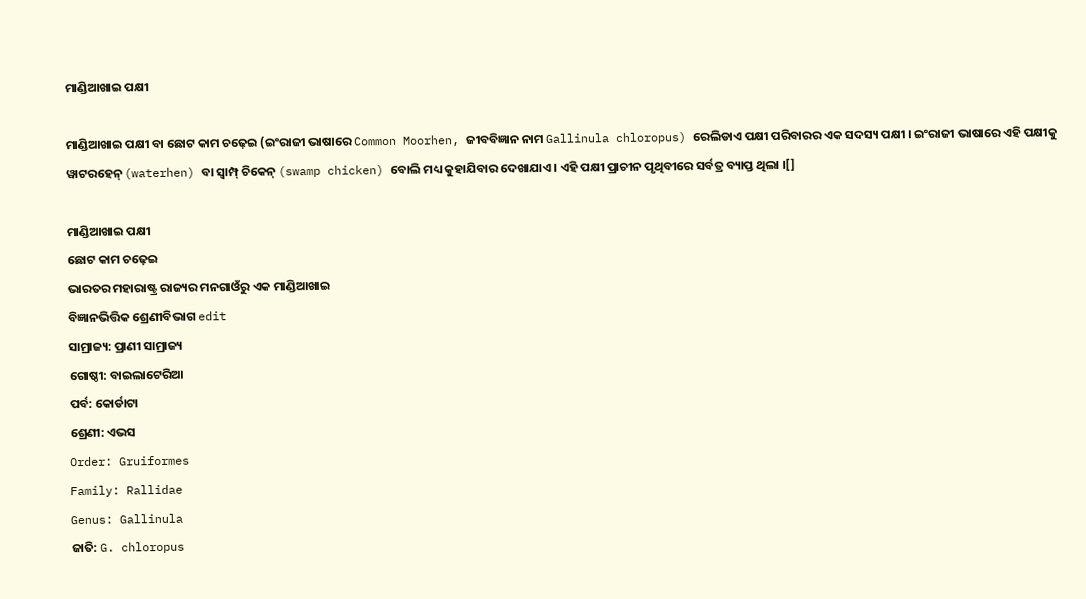ମାଣ୍ଡିଆଖାଇ ପକ୍ଷୀ

ମାଣ୍ଡିଆଖାଇ ପକ୍ଷୀ ବା ଛୋଟ କାମ ଚଢ଼େଇ (ଇଂରାଜୀ ଭାଷାରେ Common Moorhen, ଜୀବବିଜ୍ଞାନ ନାମ Gallinula chloropus) ରେଲିଡାଏ ପକ୍ଷୀ ପରିବାରର ଏକ ସଦସ୍ୟ ପକ୍ଷୀ । ଇଂରାଜୀ ଭାଷାରେ ଏହି ପକ୍ଷୀକୁ ୱାଟରହେନ୍ (waterhen) ବା ସ୍ୱାମ୍ପ୍ ଚିକେନ୍ (swamp chicken) ବୋଲି ମଧ୍ୟ କୁହାଯିବାର ଦେଖାଯାଏ । ଏହି ପକ୍ଷୀ ପ୍ରାଚୀନ ପୃଥିବୀରେ ସର୍ବତ୍ର ବ୍ୟାପ୍ତ ଥିଲା ।[]

ମାଣ୍ଡିଆଖାଇ ପକ୍ଷୀ
ଛୋଟ କାମ ଚଢ଼େଇ
ଭାରତର ମହାରାଷ୍ଟ୍ର ରାଜ୍ୟର ମନଗାଓଁରୁ ଏକ ମାଣ୍ଡିଆଖାଇ
ବିଜ୍ଞାନଭିତ୍ତିକ ଶ୍ରେଣୀବିଭାଗ edit
ସାମ୍ରାଜ୍ୟ: ପ୍ରାଣୀ ସାମ୍ରାଜ୍ୟ
ଗୋଷ୍ଠୀ: ବାଇଲାଟେରିଆ
ପର୍ବ: କୋର୍ଡାଟା
ଶ୍ରେଣୀ: ଏଭସ
Order: Gruiformes
Family: Rallidae
Genus: Gallinula
ଜାତି: G. chloropus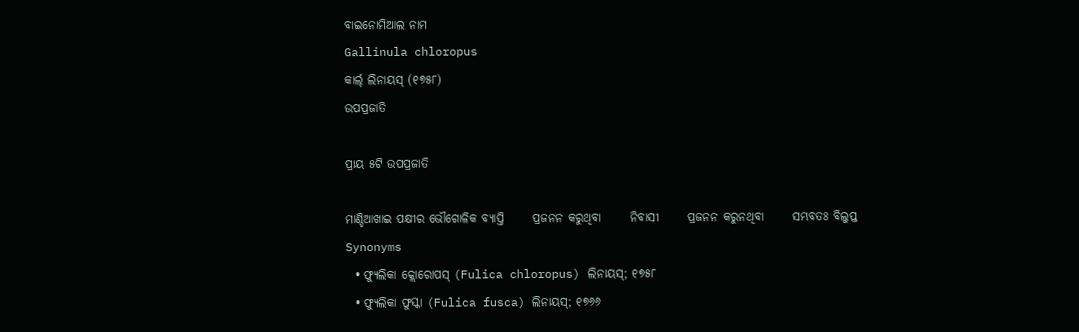ବାଇନୋମିଆଲ ନାମ
Gallinula chloropus
କାର୍ଲ୍ ଲିନାୟସ୍ (୧୭୫୮)
ଉପପ୍ରଜାତି

ପ୍ରାୟ ୫ଟି ଉପପ୍ରଜାତି

ମାଣ୍ଡିଆଖାଇ ପକ୍ଷୀର ଭୌଗୋଳିକ ବ୍ୟାପ୍ତି      ପ୍ରଜନନ କରୁଥିବା      ନିବାସୀ      ପ୍ରଜନନ କରୁନଥିବା      ସମ୍ଭବତଃ ବିଲୁପ୍ତ
Synonyms
  • ଫ୍ୟୁଲିକା କ୍ଲୋରୋପସ୍ (Fulica chloropus) ଲିନାୟସ୍; ୧୭୫୮
  • ଫ୍ୟୁଲିକା ଫୁସ୍କା (Fulica fusca) ଲିନାୟସ୍; ୧୭୬୬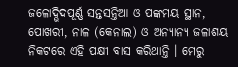ଜଳୋଦ୍ଭିଦପୂର୍ଣ୍ଣ ସନ୍ତସନ୍ତିଆ ଓ ପଙ୍କମୟ ସ୍ଥାନ, ପୋଖରୀ, ନାଳ (କେନାଲ) ଓ ଅନ୍ୟାନ୍ୟ ଜଳାଶୟ ନିକଟରେ ଏହି ପକ୍ଷୀ ବାସ କରିଥାନ୍ତି । ମେରୁ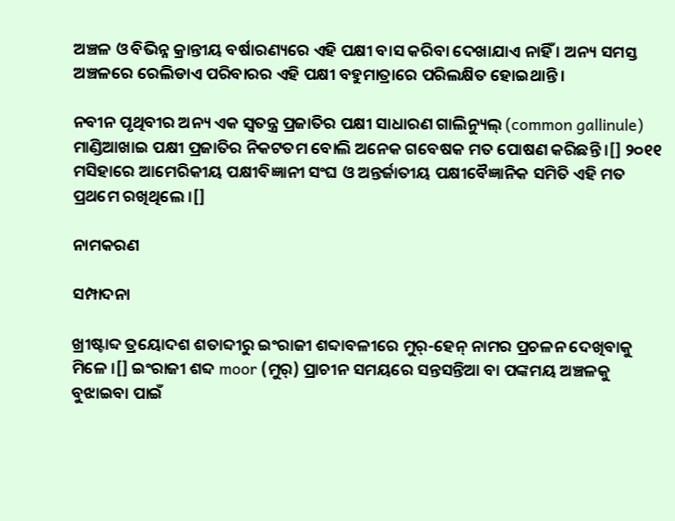ଅଞ୍ଚଳ ଓ ବିଭିନ୍ନ କ୍ରାନ୍ତୀୟ ବର୍ଷାରଣ୍ୟରେ ଏହି ପକ୍ଷୀ ବାସ କରିବା ଦେଖାଯାଏ ନାହିଁ । ଅନ୍ୟ ସମସ୍ତ ଅଞ୍ଚଳରେ ରେଲିଡାଏ ପରିବାରର ଏହି ପକ୍ଷୀ ବହୁମାତ୍ରାରେ ପରିଲକ୍ଷିତ ହୋଇଥାନ୍ତି ।

ନବୀନ ପୃଥିବୀର ଅନ୍ୟ ଏକ ସ୍ୱତନ୍ତ୍ର ପ୍ରଜାତିର ପକ୍ଷୀ ସାଧାରଣ ଗାଲିନ୍ୟୁଲ୍ (common gallinule) ମାଣ୍ଡିଆଖାଇ ପକ୍ଷୀ ପ୍ରଜାତିର ନିକଟତମ ବୋଲି ଅନେକ ଗବେଷକ ମତ ପୋଷଣ କରିଛନ୍ତି ।[] ୨୦୧୧ ମସିହାରେ ଆମେରିକୀୟ ପକ୍ଷୀବିଜ୍ଞାନୀ ସଂଘ ଓ ଅନ୍ତର୍ଜାତୀୟ ପକ୍ଷୀବୈଜ୍ଞାନିକ ସମିତି ଏହି ମତ ପ୍ରଥମେ ରଖିଥିଲେ ।[]

ନାମକରଣ

ସମ୍ପାଦନା

ଖ୍ରୀଷ୍ଟାବ୍ଦ ତ୍ରୟୋଦଶ ଶତାବ୍ଦୀରୁ ଇଂରାଜୀ ଶବ୍ଦାବଳୀରେ ମୁର୍-ହେନ୍ ନାମର ପ୍ରଚଳନ ଦେଖିବାକୁ ମିଳେ ।[] ଇଂରାଜୀ ଶବ୍ଦ moor (ମୁର୍) ପ୍ରାଚୀନ ସମୟରେ ସନ୍ତସନ୍ତିଆ ବା ପଙ୍କମୟ ଅଞ୍ଚଳକୁ ବୁଝାଇବା ପାଇଁ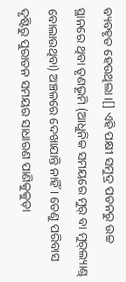ବ୍ୟବହୃତ ହେଉଥିଲା ।[] ଏହି ପକ୍ଷୀ ସମୁଦ୍ର ପତନରୁ ଉଚ୍ଚ ସ୍ଥାନରେ ଥିବା ତୃଣଭୂମି (ଆଧୁନିକ ସମୟରେ ମୁର୍ ବା ମୁର୍‍ଲ୍ୟାଣ୍ଡ୍ ବୋଲାଉଥିବା) ଅଞ୍ଚଳରେ ଦେଖାଯାନ୍ତି ନାହିଁ । ତେଣୁ ପରିବାସ ଦୃଷ୍ଟିରୁ ପୁରାତନ ସମୟର ସାଧାରଣ ପାଣିକୁକୁଡ଼ା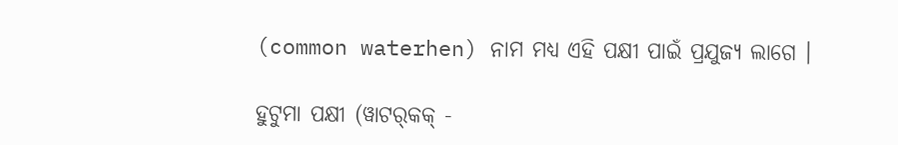(common waterhen) ନାମ ମଧ୍ୟ ଏହି ପକ୍ଷୀ ପାଇଁ ପ୍ରଯୁଜ୍ୟ ଲାଗେ ।

ହୁଟୁମା ପକ୍ଷୀ (ୱାଟର୍‍କକ୍ -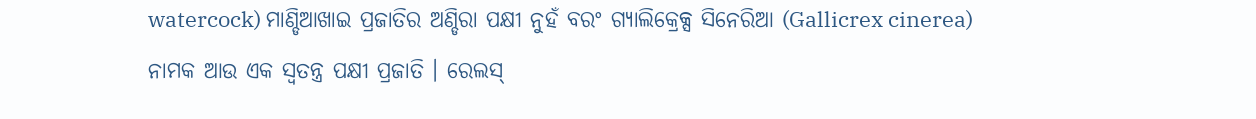watercock) ମାଣ୍ଡିଆଖାଇ ପ୍ରଜାତିର ଅଣ୍ଡିରା ପକ୍ଷୀ ନୁହଁ ବରଂ ଗ୍ୟାଲିକ୍ରେକ୍ସ ସିନେରିଆ (Gallicrex cinerea) ନାମକ ଆଉ ଏକ ସ୍ୱତନ୍ତ୍ର ପକ୍ଷୀ ପ୍ରଜାତି । ରେଲସ୍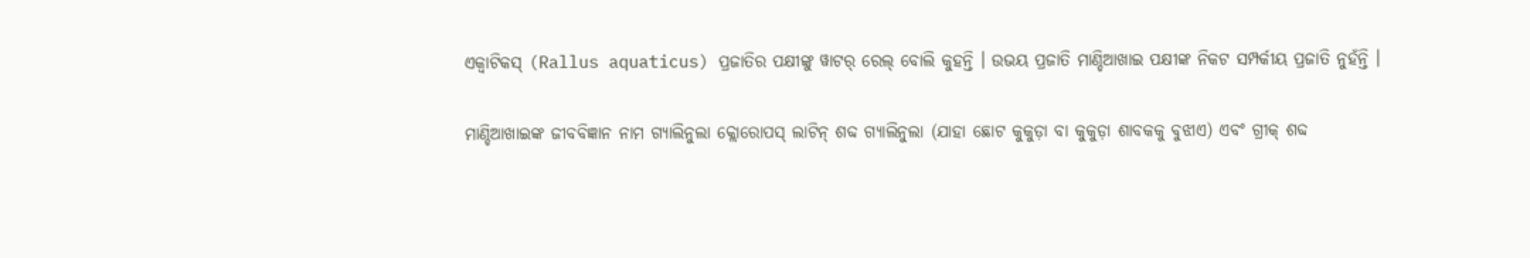ଏକ୍ୱାଟିକସ୍ (Rallus aquaticus) ପ୍ରଜାତିର ପକ୍ଷୀଙ୍କୁ ୱାଟର୍ ରେଲ୍ ବୋଲି କୁହନ୍ତି । ଉଭୟ ପ୍ରଜାତି ମାଣ୍ଡିଆଖାଇ ପକ୍ଷୀଙ୍କ ନିକଟ ସମ୍ପର୍କୀୟ ପ୍ରଜାତି ନୁହଁନ୍ତି ।

ମାଣ୍ଡିଆଖାଇଙ୍କ ଜୀବବିଜ୍ଞାନ ନାମ ଗ୍ୟାଲିନୁଲା କ୍ଲୋରୋପସ୍ ଲାଟିନ୍ ଶବ୍ଦ ଗ୍ୟାଲିନୁଲା (ଯାହା ଛୋଟ କୁକୁଡ଼ା ବା କୁକୁଡ଼ା ଶାବକକୁ ବୁଝାଏ) ଏବଂ ଗ୍ରୀକ୍ ଶବ୍ଦ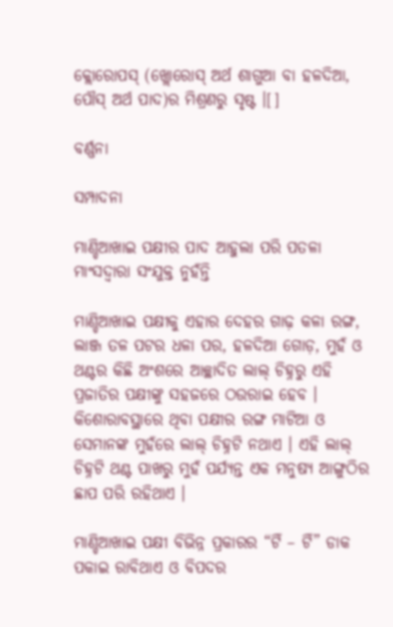କ୍ଲୋରୋପସ୍ (ଖ୍ଲୋରୋସ୍ ଅର୍ଥ ଶାଗୁଆ ବା ହଳଦିଆ, ପୌସ୍ ଅର୍ଥ ପାଦ)ର ମିଶ୍ରଣରୁ ସୃଷ୍ଟ ।[]

ବର୍ଣ୍ଣନା

ସମ୍ପାଦନା

ମାଣ୍ଡିଆଖାଇ ପକ୍ଷୀର ପାଦ ଆହୁଲା ପରି ପତଳା ମାଂସଦ୍ୱାରା ସଂଯୁକ୍ତ ନୁହଁନ୍ତି

ମାଣ୍ଡିଆଖାଇ ପକ୍ଷୀକୁ ଏହାର ଦେହର ଗାଢ଼ କଳା ରଙ୍ଗ, ଲାଞ୍ଜ ତଳ ପଟର ଧଳା ପର, ହଳଦିଆ ଗୋଡ଼, ମୁହଁ ଓ ଥଣ୍ଟର କିଛି ଅଂଶରେ ଆଚ୍ଛାଦିତ ଲାଲ୍ ଚିହ୍ନରୁ ଏହି ପ୍ରଜାତିର ପକ୍ଷୀଙ୍କୁ ସହଜରେ ଠଉରାଇ ହେବ । କିଶୋରାବସ୍ଥାରେ ଥିବା ପକ୍ଷୀର ରଙ୍ଗ ମାଟିଆ ଓ ସେମାନଙ୍କ ମୁହଁରେ ଲାଲ୍ ଚିହ୍ନଟି ନଥାଏ । ଏହି ଲାଲ୍ ଚିହ୍ନଟି ଥଣ୍ଟ ପାଖରୁ ମୁହଁ ପର୍ଯ୍ୟନ୍ତ ଏକ ମନୁଷ୍ୟ ଆଙ୍ଗୁଠିର ଛାପ ପରି ରହିଥାଏ ।

ମାଣ୍ଡିଆଖାଇ ପକ୍ଷୀ ବିଭିନ୍ନ ପ୍ରକାରର “ଟିଁ – ଟିଁ” ଡାକ ପକାଇ ରାବିଥାଏ ଓ ବିପଦର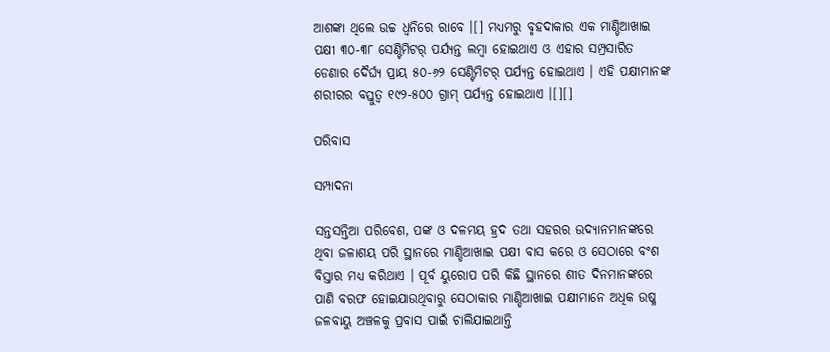ଆଶଙ୍କା ଥିଲେ ଉଚ୍ଚ ଧ୍ୱନିରେ ରାବେ ।[] ମଧ୍ୟମରୁ ବୃହଦାକାର ଏକ ମାଣ୍ଡିଆଖାଇ ପକ୍ଷୀ ୩୦-୩୮ ସେଣ୍ଟିମିଟର୍ ପର୍ଯ୍ୟନ୍ତ ଲମ୍ବା ହୋଇଥାଏ ଓ ଏହାର ସମ୍ପ୍ରସାରିତ ଡେଣାର ଦୈର୍ଘ୍ୟ ପ୍ରାୟ ୫୦-୬୨ ସେଣ୍ଟିମିଟର୍ ପର୍ଯ୍ୟନ୍ତ ହୋଇଥାଏ । ଏହି ପକ୍ଷୀମାନଙ୍କ ଶରୀରର ବସ୍ତୁତ୍ୱ ୧୯୨-୫୦୦ ଗ୍ରାମ୍ ପର୍ଯ୍ୟନ୍ତ ହୋଇଥାଏ ।[][]

ପରିବାସ

ସମ୍ପାଦନା

ସନ୍ତସନ୍ତିଆ ପରିବେଶ, ପଙ୍କ ଓ ଦଳମୟ ହ୍ରଦ ତଥା ସହରର ଉଦ୍ୟାନମାନଙ୍କରେ ଥିବା ଜଳାଶୟ ପରି ସ୍ଥାନରେ ମାଣ୍ଡିଆଖାଇ ପକ୍ଷୀ ବାସ କରେ ଓ ସେଠାରେ ବଂଶ ବିସ୍ତାର ମଧ୍ୟ କରିଥାଏ । ପୂର୍ବ ୟୁରୋପ ପରି କିଛି ସ୍ଥାନରେ ଶୀତ ଦିନମାନଙ୍କରେ ପାଣି ବରଫ ହୋଇଯାଉଥିବାରୁ ସେଠାକାର ମାଣ୍ଡିଆଖାଇ ପକ୍ଷୀମାନେ ଅଧିକ ଉଷ୍ମ ଜଳବାୟୁ ଅଞ୍ଚଳକୁ ପ୍ରବାସ ପାଇଁ ଚାଲିଯାଇଥାନ୍ତି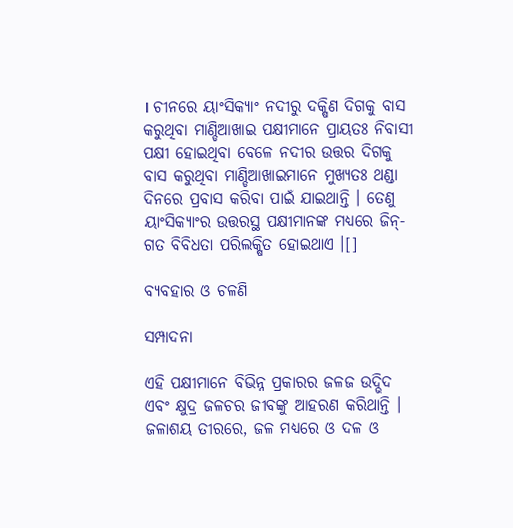। ଚୀନରେ ୟାଂସିକ୍ୟାଂ ନଦୀରୁ ଦକ୍ଷିଣ ଦିଗକୁ ବାସ କରୁଥିବା ମାଣ୍ଡିଆଖାଇ ପକ୍ଷୀମାନେ ପ୍ରାୟତଃ ନିବାସୀ ପକ୍ଷୀ ହୋଇଥିବା ବେଳେ ନଦୀର ଉତ୍ତର ଦିଗକୁ ବାସ କରୁଥିବା ମାଣ୍ଡିଆଖାଇମାନେ ମୁଖ୍ୟତଃ ଥଣ୍ଡା ଦିନରେ ପ୍ରବାସ କରିବା ପାଇଁ ଯାଇଥାନ୍ତି । ତେଣୁ ୟାଂସିକ୍ୟାଂର ଉତ୍ତରସ୍ଥ ପକ୍ଷୀମାନଙ୍କ ମଧ୍ୟରେ ଜିନ୍-ଗତ ବିବିଧତା ପରିଲକ୍ଷିତ ହୋଇଥାଏ ।[]

ବ୍ୟବହାର ଓ ଚଳଣି

ସମ୍ପାଦନା

ଏହି ପକ୍ଷୀମାନେ ବିଭିନ୍ନ ପ୍ରକାରର ଜଳଜ ଉଦ୍ଭିଦ ଏବଂ କ୍ଷୁଦ୍ର ଜଳଚର ଜୀବଙ୍କୁ ଆହରଣ କରିଥାନ୍ତି । ଜଳାଶୟ ତୀରରେ, ଜଳ ମଧ୍ୟରେ ଓ ଦଳ ଓ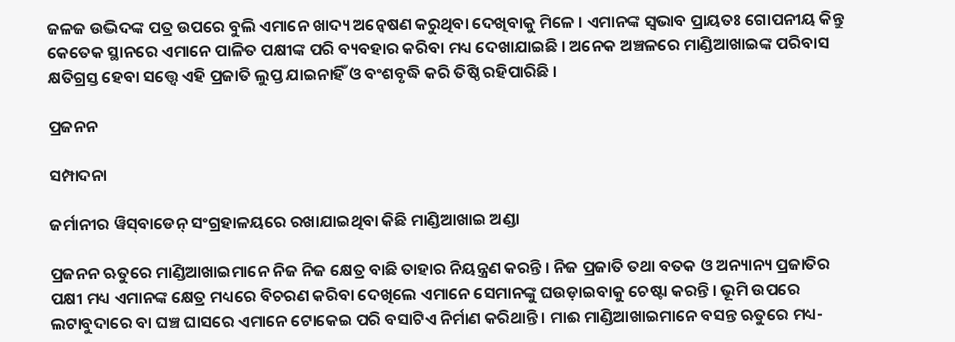ଜଳଜ ଉଦ୍ଭିଦଙ୍କ ପତ୍ର ଉପରେ ବୁଲି ଏମାନେ ଖାଦ୍ୟ ଅନ୍ୱେଷଣ କରୁଥିବା ଦେଖିବାକୁ ମିଳେ । ଏମାନଙ୍କ ସ୍ୱଭାବ ପ୍ରାୟତଃ ଗୋପନୀୟ କିନ୍ତୁ କେତେକ ସ୍ଥାନରେ ଏମାନେ ପାଳିତ ପକ୍ଷୀଙ୍କ ପରି ବ୍ୟବହାର କରିବା ମଧ୍ୟ ଦେଖାଯାଇଛି । ଅନେକ ଅଞ୍ଚଳରେ ମାଣ୍ଡିଆଖାଇଙ୍କ ପରିବାସ କ୍ଷତିଗ୍ରସ୍ତ ହେବା ସତ୍ତ୍ୱେ ଏହି ପ୍ରଜାତି ଲୁପ୍ତ ଯାଇନାହିଁ ଓ ବଂଶବୃଦ୍ଧି କରି ତିଷ୍ଠି ରହିପାରିଛି ।

ପ୍ରଜନନ

ସମ୍ପାଦନା

ଜର୍ମାନୀର ୱିସ୍‍ବାଡେନ୍ ସଂଗ୍ରହାଳୟରେ ରଖାଯାଇଥିବା କିଛି ମାଣ୍ଡିଆଖାଇ ଅଣ୍ଡା

ପ୍ରଜନନ ଋତୁରେ ମାଣ୍ଡିଆଖାଇମାନେ ନିଜ ନିଜ କ୍ଷେତ୍ର ବାଛି ତାହାର ନିୟନ୍ତ୍ରଣ କରନ୍ତି । ନିଜ ପ୍ରଜାତି ତଥା ବତକ ଓ ଅନ୍ୟାନ୍ୟ ପ୍ରଜାତିର ପକ୍ଷୀ ମଧ୍ୟ ଏମାନଙ୍କ କ୍ଷେତ୍ର ମଧ୍ୟରେ ବିଚରଣ କରିବା ଦେଖିଲେ ଏମାନେ ସେମାନଙ୍କୁ ଘଉଡ଼ାଇବାକୁ ଚେଷ୍ଟା କରନ୍ତି । ଭୂମି ଉପରେ ଲଟାବୁଦାରେ ବା ଘଞ୍ଚ ଘାସରେ ଏମାନେ ଟୋକେଇ ପରି ବସାଟିଏ ନିର୍ମାଣ କରିଥାନ୍ତି । ମାଈ ମାଣ୍ଡିଆଖାଇମାନେ ବସନ୍ତ ଋତୁରେ ମଧ୍ୟ-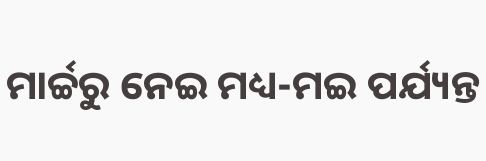ମାର୍ଚ୍ଚରୁ ନେଇ ମଧ୍ୟ-ମଇ ପର୍ଯ୍ୟନ୍ତ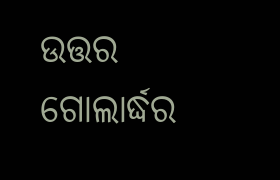ଉତ୍ତର ଗୋଲାର୍ଦ୍ଧର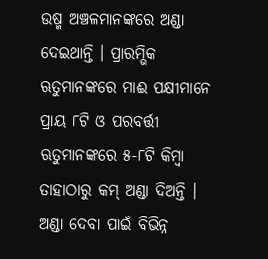ଉଷ୍ମ ଅଞ୍ଚଳମାନଙ୍କରେ ଅଣ୍ଡା ଦେଇଥାନ୍ତି । ପ୍ରାରମ୍ଭିକ ଋତୁମାନଙ୍କରେ ମାଈ ପକ୍ଷୀମାନେ ପ୍ରାୟ ୮ଟି ଓ ପରବର୍ତ୍ତୀ ଋତୁମାନଙ୍କରେ ୫-୮ଟି କିମ୍ବା ତାହାଠାରୁ କମ୍ ଅଣ୍ଡା ଦିଅନ୍ତି । ଅଣ୍ଡା ଦେବା ପାଇଁ ବିଭିନ୍ନ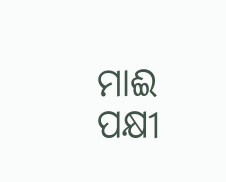ମାଈ ପକ୍ଷୀ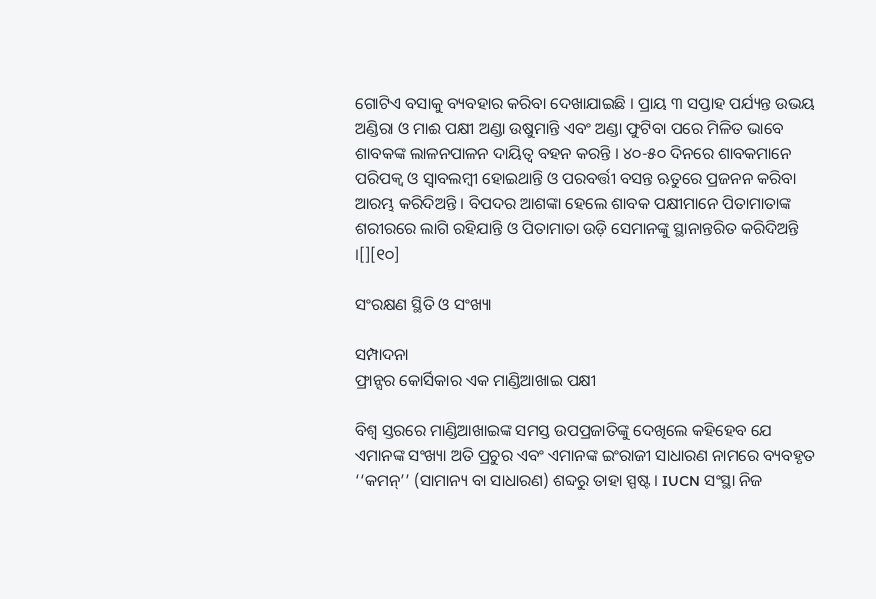ଗୋଟିଏ ବସାକୁ ବ୍ୟବହାର କରିବା ଦେଖାଯାଇଛି । ପ୍ରାୟ ୩ ସପ୍ତାହ ପର୍ଯ୍ୟନ୍ତ ଉଭୟ ଅଣ୍ଡିରା ଓ ମାଈ ପକ୍ଷୀ ଅଣ୍ଡା ଉଷୁମାନ୍ତି ଏବଂ ଅଣ୍ଡା ଫୁଟିବା ପରେ ମିଳିତ ଭାବେ ଶାବକଙ୍କ ଲାଳନପାଳନ ଦାୟିତ୍ୱ ବହନ କରନ୍ତି । ୪୦-୫୦ ଦିନରେ ଶାବକମାନେ ପରିପକ୍ୱ ଓ ସ୍ୱାବଲମ୍ବୀ ହୋଇଥାନ୍ତି ଓ ପରବର୍ତ୍ତୀ ବସନ୍ତ ଋତୁରେ ପ୍ରଜନନ କରିବା ଆରମ୍ଭ କରିଦିଅନ୍ତି । ବିପଦର ଆଶଙ୍କା ହେଲେ ଶାବକ ପକ୍ଷୀମାନେ ପିତାମାତାଙ୍କ ଶରୀରରେ ଲାଗି ରହିଯାନ୍ତି ଓ ପିତାମାତା ଉଡ଼ି ସେମାନଙ୍କୁ ସ୍ଥାନାନ୍ତରିତ କରିଦିଅନ୍ତି ।[][୧୦]

ସଂରକ୍ଷଣ ସ୍ଥିତି ଓ ସଂଖ୍ୟା

ସମ୍ପାଦନା
ଫ୍ରାନ୍ସର କୋର୍ସିକାର ଏକ ମାଣ୍ଡିଆଖାଇ ପକ୍ଷୀ

ବିଶ୍ୱ ସ୍ତରରେ ମାଣ୍ଡିଆଖାଇଙ୍କ ସମସ୍ତ ଉପପ୍ରଜାତିଙ୍କୁ ଦେଖିଲେ କହିହେବ ଯେ ଏମାନଙ୍କ ସଂଖ୍ୟା ଅତି ପ୍ରଚୁର ଏବଂ ଏମାନଙ୍କ ଇଂରାଜୀ ସାଧାରଣ ନାମରେ ବ୍ୟବହୃତ ‘‘କମନ୍’’ (ସାମାନ୍ୟ ବା ସାଧାରଣ) ଶବ୍ଦରୁ ତାହା ସ୍ପଷ୍ଟ । IUCN ସଂସ୍ଥା ନିଜ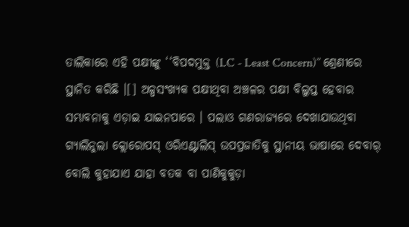ତାଲିକାରେ ଏହି ପକ୍ଷୀଙ୍କୁ ‘‘ବିପଦମୁକ୍ତ (LC - Least Concern)’’ ଶ୍ରେଣୀରେ ସ୍ଥାନିତ କରିଛି ।[] ଅଳ୍ପସଂଖ୍ୟକ ପକ୍ଷୀଥିବା ଅଞ୍ଚଳର ପକ୍ଷୀ ବିଲୁପ୍ତ ହେବାର ସମ୍ଭାବନାକୁ ଏଡ଼ାଇ ଯାଇନପାରେ । ପଲାଓ ଗଣରାଜ୍ୟରେ ଦେଖାଯାଉଥିବା ଗ୍ୟାଲିନୁଲା କ୍ଲୋରୋପସ୍ ଓରିଏଣ୍ଟାଲିସ୍ ଉପପ୍ରଜାତିକୁ ସ୍ଥାନୀୟ ଭାଷାରେ ଦେବାର୍ ବୋଲି କୁହାଯାଏ ଯାହା ବତକ ବା ପାଣିକୁକୁଡ଼ା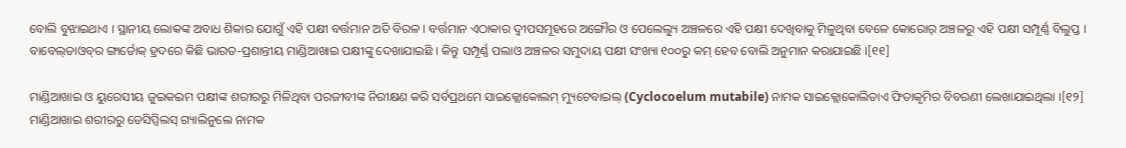ବୋଲି ବୁଝାଇଥାଏ । ସ୍ଥାନୀୟ ଲୋକଙ୍କ ଅବାଧ ଶିକାର ଯୋଗୁଁ ଏହି ପକ୍ଷୀ ବର୍ତ୍ତମାନ ଅତି ବିରଳ । ବର୍ତ୍ତମାନ ଏଠାକାର ଦ୍ୱୀପସମୂହରେ ଅଙ୍ଗୌର ଓ ପେଲେଲ୍ୟୁ ଅଞ୍ଚଳରେ ଏହି ପକ୍ଷୀ ଦେଖିବାକୁ ମିଳୁଥିବା ବେଳେ କୋରୋର୍ ଅଞ୍ଚଳରୁ ଏହି ପକ୍ଷୀ ସମ୍ପୂର୍ଣ୍ଣ ବିଲୁପ୍ତ । ବାବେଲ୍‍ଡାଓବ୍‍ର ଙ୍ଗାର୍ଡୋକ୍ ହ୍ରଦରେ କିଛି ଭାରତ-ପ୍ରଶାନ୍ତୀୟ ମାଣ୍ଡିଆଖାଇ ପକ୍ଷୀଙ୍କୁ ଦେଖାଯାଇଛି । କିନ୍ତୁ ସମ୍ପୂର୍ଣ୍ଣ ପଲାଓ ଅଞ୍ଚଳର ସମୁଦାୟ ପକ୍ଷୀ ସଂଖ୍ୟା ୧୦୦ରୁ କମ୍ ହେବ ବୋଲି ଅନୁମାନ କରାଯାଇଛି ।[୧୧]

ମାଣ୍ଡିଆଖାଇ ଓ ୟୁରେସୀୟ ଜୁଇକଇମ ପକ୍ଷୀଙ୍କ ଶରୀରରୁ ମିଳିଥିବା ପରଜୀବୀଙ୍କ ନିରୀକ୍ଷଣ କରି ସର୍ବପ୍ରଥମେ ସାଇକ୍ଲୋକୋଲମ୍ ମ୍ୟୁଟେବାଇଲ୍ (Cyclocoelum mutabile) ନାମକ ସାଇକ୍ଲୋକୋଲିଡାଏ ଫିତାକୃମିର ବିବରଣୀ ଲେଖାଯାଇଥିଲା ।[୧୨] ମାଣ୍ଡିଆଖାଇ ଶରୀରରୁ ଡେସିପ୍ସିଲସ୍ ଗ୍ୟାଲିନୁଲେ ନାମକ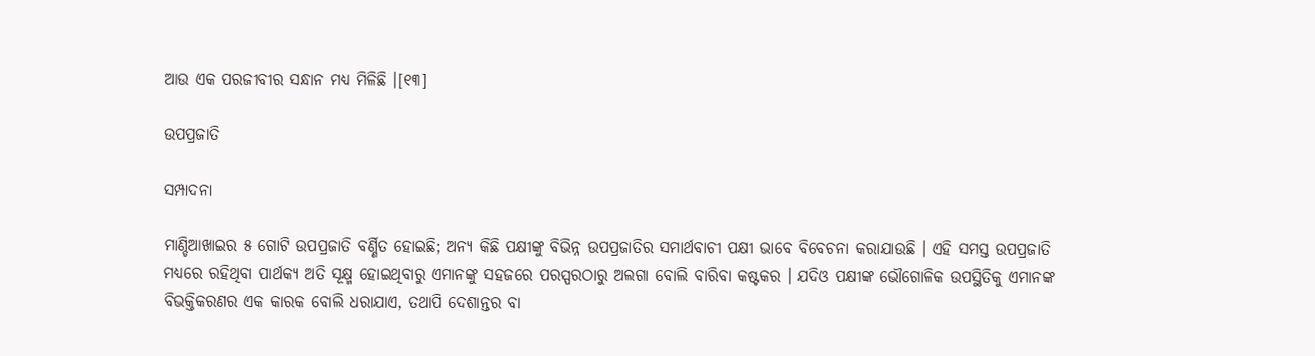ଆଉ ଏକ ପରଜୀବୀର ସନ୍ଧାନ ମଧ୍ୟ ମିଳିଛି ।[୧୩]

ଉପପ୍ରଜାତି

ସମ୍ପାଦନା

ମାଣ୍ଡିଆଖାଇର ୫ ଗୋଟି ଉପପ୍ରଜାତି ବର୍ଣ୍ଣିତ ହୋଇଛି; ଅନ୍ୟ କିଛି ପକ୍ଷୀଙ୍କୁ ବିଭିନ୍ନ ଉପପ୍ରଜାତିର ସମାର୍ଥବାଚୀ ପକ୍ଷୀ ଭାବେ ବିବେଚନା କରାଯାଉଛି । ଏହି ସମସ୍ତ ଉପପ୍ରଜାତି ମଧ୍ୟରେ ରହିଥିବା ପାର୍ଥକ୍ୟ ଅତି ସୂକ୍ଷ୍ମ ହୋଇଥିବାରୁ ଏମାନଙ୍କୁ ସହଜରେ ପରସ୍ପରଠାରୁ ଅଲଗା ବୋଲି ବାରିବା କଷ୍ଟକର । ଯଦିଓ ପକ୍ଷୀଙ୍କ ଭୌଗୋଳିକ ଉପସ୍ଥିତିକୁ ଏମାନଙ୍କ ବିଭକ୍ତିକରଣର ଏକ କାରକ ବୋଲି ଧରାଯାଏ, ତଥାପି ଦେଶାନ୍ତର ବା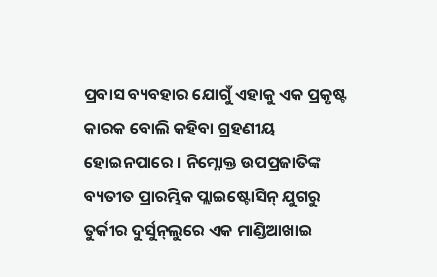ପ୍ରବାସ ବ୍ୟବହାର ଯୋଗୁଁ ଏହାକୁ ଏକ ପ୍ରକୃଷ୍ଟ କାରକ ବୋଲି କହିବା ଗ୍ରହଣୀୟ ହୋଇନପାରେ । ନିମ୍ନୋକ୍ତ ଉପପ୍ରଜାତିଙ୍କ ବ୍ୟତୀତ ପ୍ରାରମ୍ଭିକ ପ୍ଲାଇଷ୍ଟୋସିନ୍ ଯୁଗରୁ ତୁର୍କୀର ଦୁର୍ସୁନ୍‍ଲୁରେ ଏକ ମାଣ୍ଡିଆଖାଇ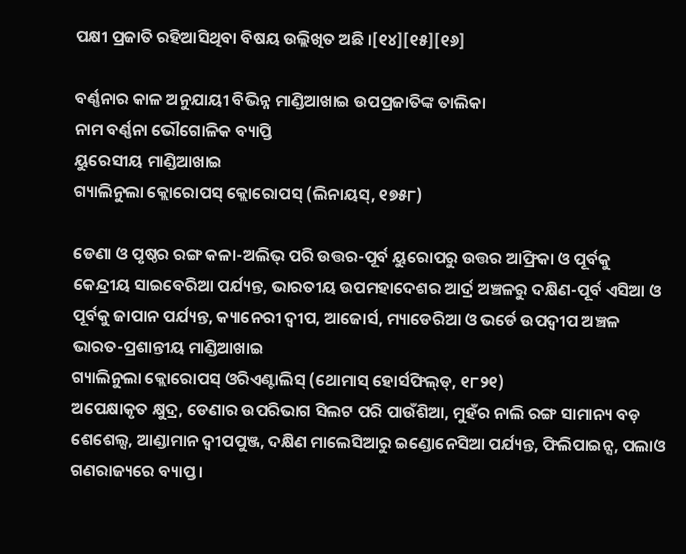ପକ୍ଷୀ ପ୍ରଜାତି ରହିଆସିଥିବା ବିଷୟ ଉଲ୍ଲିଖିତ ଅଛି ।[୧୪][୧୫][୧୬]

ବର୍ଣ୍ଣନାର କାଳ ଅନୁଯାୟୀ ବିଭିନ୍ନ ମାଣ୍ଡିଆଖାଇ ଉପପ୍ରଜାତିଙ୍କ ତାଲିକା
ନାମ ବର୍ଣ୍ଣନା ଭୌଗୋଳିକ ବ୍ୟାପ୍ତି
ୟୁରେସୀୟ ମାଣ୍ଡିଆଖାଇ
ଗ୍ୟାଲିନୁଲା କ୍ଲୋରୋପସ୍ କ୍ଲୋରୋପସ୍ (ଲିନାୟସ୍, ୧୭୫୮)

ଡେଣା ଓ ପୃଷ୍ଠର ରଙ୍ଗ କଳା-ଅଲିଭ୍ ପରି ଉତ୍ତର-ପୂର୍ବ ୟୁରୋପରୁ ଉତ୍ତର ଆଫ୍ରିକା ଓ ପୂର୍ବକୁ କେନ୍ଦ୍ରୀୟ ସାଇବେରିଆ ପର୍ଯ୍ୟନ୍ତ, ଭାରତୀୟ ଉପମହାଦେଶର ଆର୍ଦ୍ର ଅଞ୍ଚଳରୁ ଦକ୍ଷିଣ-ପୂର୍ବ ଏସିଆ ଓ ପୂର୍ବକୁ ଜାପାନ ପର୍ଯ୍ୟନ୍ତ, କ୍ୟାନେରୀ ଦ୍ୱୀପ, ଆଜୋର୍ସ, ମ୍ୟାଡେରିଆ ଓ ଭର୍ଡେ ଉପଦ୍ୱୀପ ଅଞ୍ଚଳ
ଭାରତ-ପ୍ରଶାନ୍ତୀୟ ମାଣ୍ଡିଆଖାଇ
ଗ୍ୟାଲିନୁଲା କ୍ଲୋରୋପସ୍ ଓରିଏଣ୍ଟାଲିସ୍ (ଥୋମାସ୍ ହୋର୍ସଫିଲ୍‍ଡ୍, ୧୮୨୧)
ଅପେକ୍ଷାକୃତ କ୍ଷୁଦ୍ର, ଡେଣାର ଉପରିଭାଗ ସିଲଟ ପରି ପାଉଁଶିଆ, ମୁହଁର ନାଲି ରଙ୍ଗ ସାମାନ୍ୟ ବଡ଼ ଶେଶେଲ୍ସ, ଆଣ୍ଡାମାନ ଦ୍ୱୀପପୁଞ୍ଜ, ଦକ୍ଷିଣ ମାଲେସିଆରୁ ଇଣ୍ଡୋନେସିଆ ପର୍ଯ୍ୟନ୍ତ, ଫିଲିପାଇନ୍ସ, ପଲାଓ ଗଣରାଜ୍ୟରେ ବ୍ୟାପ୍ତ ।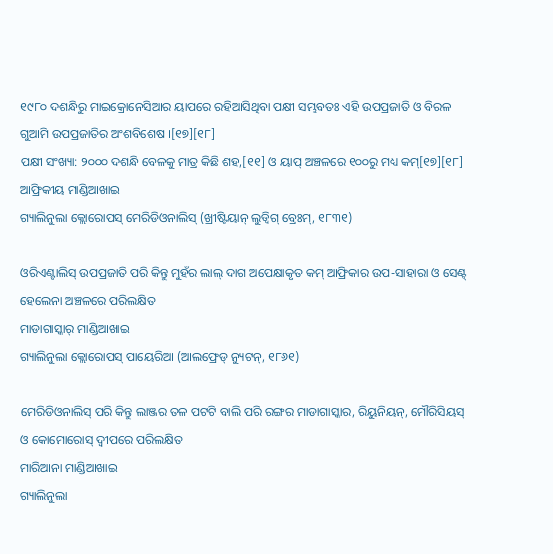୧୯୮୦ ଦଶନ୍ଧିରୁ ମାଇକ୍ରୋନେସିଆର ୟାପରେ ରହିଆସିଥିବା ପକ୍ଷୀ ସମ୍ଭବତଃ ଏହି ଉପପ୍ରଜାତି ଓ ବିରଳ ଗୁଆମି ଉପପ୍ରଜାତିର ଅଂଶବିଶେଷ ।[୧୭][୧୮]
ପକ୍ଷୀ ସଂଖ୍ୟା: ୨୦୦୦ ଦଶନ୍ଧି ବେଳକୁ ମାତ୍ର କିଛି ଶହ,[୧୧] ଓ ୟାପ୍ ଅଞ୍ଚଳରେ ୧୦୦ରୁ ମଧ୍ୟ କମ୍[୧୭][୧୮]
ଆଫ୍ରିକୀୟ ମାଣ୍ଡିଆଖାଇ
ଗ୍ୟାଲିନୁଲା କ୍ଲୋରୋପସ୍ ମେରିଡିଓନାଲିସ୍ (ଖ୍ରୀଷ୍ଟିୟାନ୍ ଲୁଡ୍ୱିଗ୍ ବ୍ରେଃମ୍, ୧୮୩୧)

ଓରିଏଣ୍ଟାଲିସ୍ ଉପପ୍ରଜାତି ପରି କିନ୍ତୁ ମୁହଁର ଲାଲ୍ ଦାଗ ଅପେକ୍ଷାକୃତ କମ୍ ଆଫ୍ରିକାର ଉପ-ସାହାରା ଓ ସେଣ୍ଟ୍ ହେଲେନା ଅଞ୍ଚଳରେ ପରିଲକ୍ଷିତ
ମାଡାଗାସ୍କାର୍ ମାଣ୍ଡିଆଖାଇ
ଗ୍ୟାଲିନୁଲା କ୍ଲୋରୋପସ୍ ପାୟେରିଆ (ଆଲଫ୍ରେଡ୍ ନ୍ୟୁଟନ୍, ୧୮୬୧)

ମେରିଡିଓନାଲିସ୍ ପରି କିନ୍ତୁ ଲାଞ୍ଜର ତଳ ପଟଟି ବାଲି ପରି ରଙ୍ଗର ମାଡାଗାସ୍କାର, ରିୟୁନିୟନ୍, ମୌରିସିୟସ୍ ଓ କୋମୋରୋସ୍ ଦ୍ୱୀପରେ ପରିଲକ୍ଷିତ
ମାରିଆନା ମାଣ୍ଡିଆଖାଇ
ଗ୍ୟାଲିନୁଲା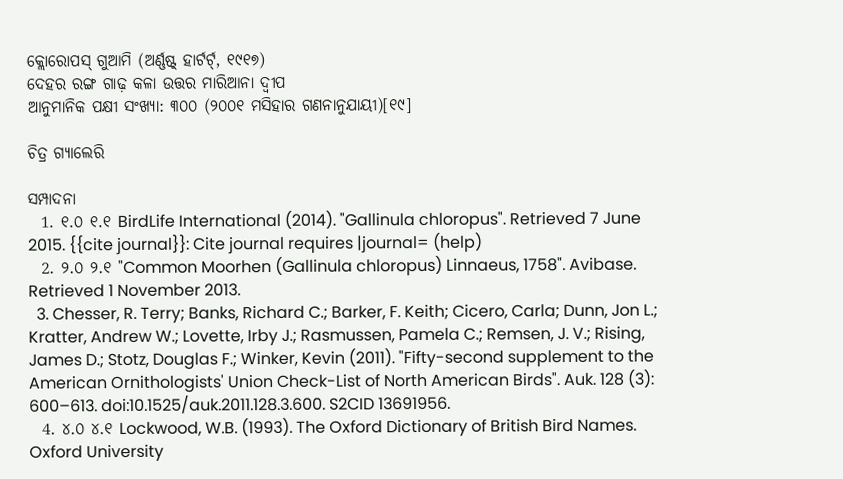କ୍ଲୋରୋପସ୍ ଗୁଆମି (ଅର୍ଣ୍ଣଷ୍ଟ୍ ହାର୍ଟର୍ଟ୍, ୧୯୧୭)
ଦେହର ରଙ୍ଗ ଗାଢ଼ କଳା ଉତ୍ତର ମାରିଆନା ଦ୍ୱୀପ
ଆନୁମାନିକ ପକ୍ଷୀ ସଂଖ୍ୟା: ୩୦୦ (୨୦୦୧ ମସିହାର ଗଣନାନୁଯାୟୀ)[୧୯]

ଚିତ୍ର ଗ୍ୟାଲେରି

ସମ୍ପାଦନା
  1. ୧.୦ ୧.୧ BirdLife International (2014). "Gallinula chloropus". Retrieved 7 June 2015. {{cite journal}}: Cite journal requires |journal= (help)
  2. ୨.୦ ୨.୧ "Common Moorhen (Gallinula chloropus) Linnaeus, 1758". Avibase. Retrieved 1 November 2013.
  3. Chesser, R. Terry; Banks, Richard C.; Barker, F. Keith; Cicero, Carla; Dunn, Jon L.; Kratter, Andrew W.; Lovette, Irby J.; Rasmussen, Pamela C.; Remsen, J. V.; Rising, James D.; Stotz, Douglas F.; Winker, Kevin (2011). "Fifty-second supplement to the American Ornithologists' Union Check-List of North American Birds". Auk. 128 (3): 600–613. doi:10.1525/auk.2011.128.3.600. S2CID 13691956.
  4. ୪.୦ ୪.୧ Lockwood, W.B. (1993). The Oxford Dictionary of British Bird Names. Oxford University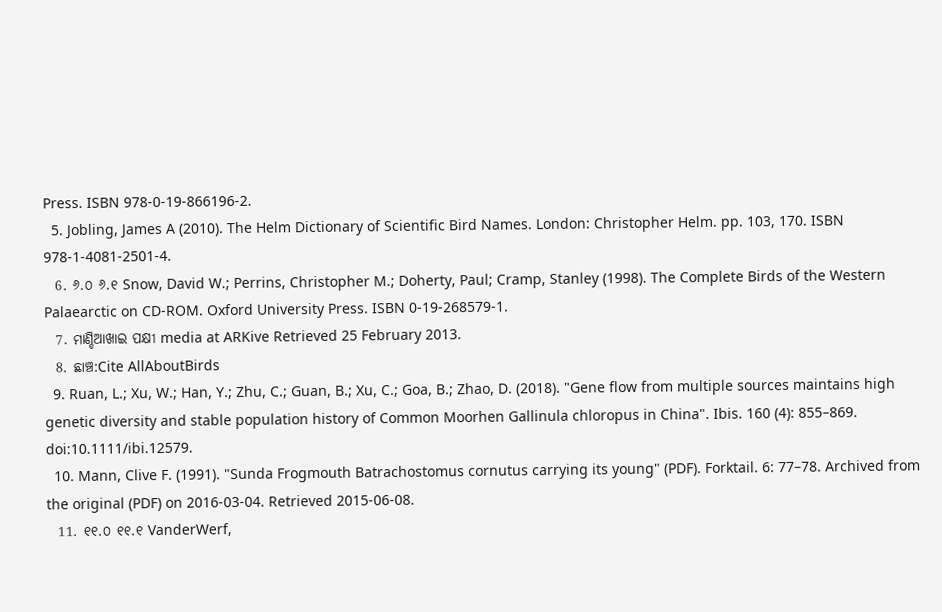Press. ISBN 978-0-19-866196-2.
  5. Jobling, James A (2010). The Helm Dictionary of Scientific Bird Names. London: Christopher Helm. pp. 103, 170. ISBN 978-1-4081-2501-4.
  6. ୬.୦ ୬.୧ Snow, David W.; Perrins, Christopher M.; Doherty, Paul; Cramp, Stanley (1998). The Complete Birds of the Western Palaearctic on CD-ROM. Oxford University Press. ISBN 0-19-268579-1.
  7. ମାଣ୍ଡିଆଖାଇ ପକ୍ଷୀ media at ARKive Retrieved 25 February 2013.
  8. ଛାଞ୍ଚ:Cite AllAboutBirds
  9. Ruan, L.; Xu, W.; Han, Y.; Zhu, C.; Guan, B.; Xu, C.; Goa, B.; Zhao, D. (2018). "Gene flow from multiple sources maintains high genetic diversity and stable population history of Common Moorhen Gallinula chloropus in China". Ibis. 160 (4): 855–869. doi:10.1111/ibi.12579.
  10. Mann, Clive F. (1991). "Sunda Frogmouth Batrachostomus cornutus carrying its young" (PDF). Forktail. 6: 77–78. Archived from the original (PDF) on 2016-03-04. Retrieved 2015-06-08.
  11. ୧୧.୦ ୧୧.୧ VanderWerf,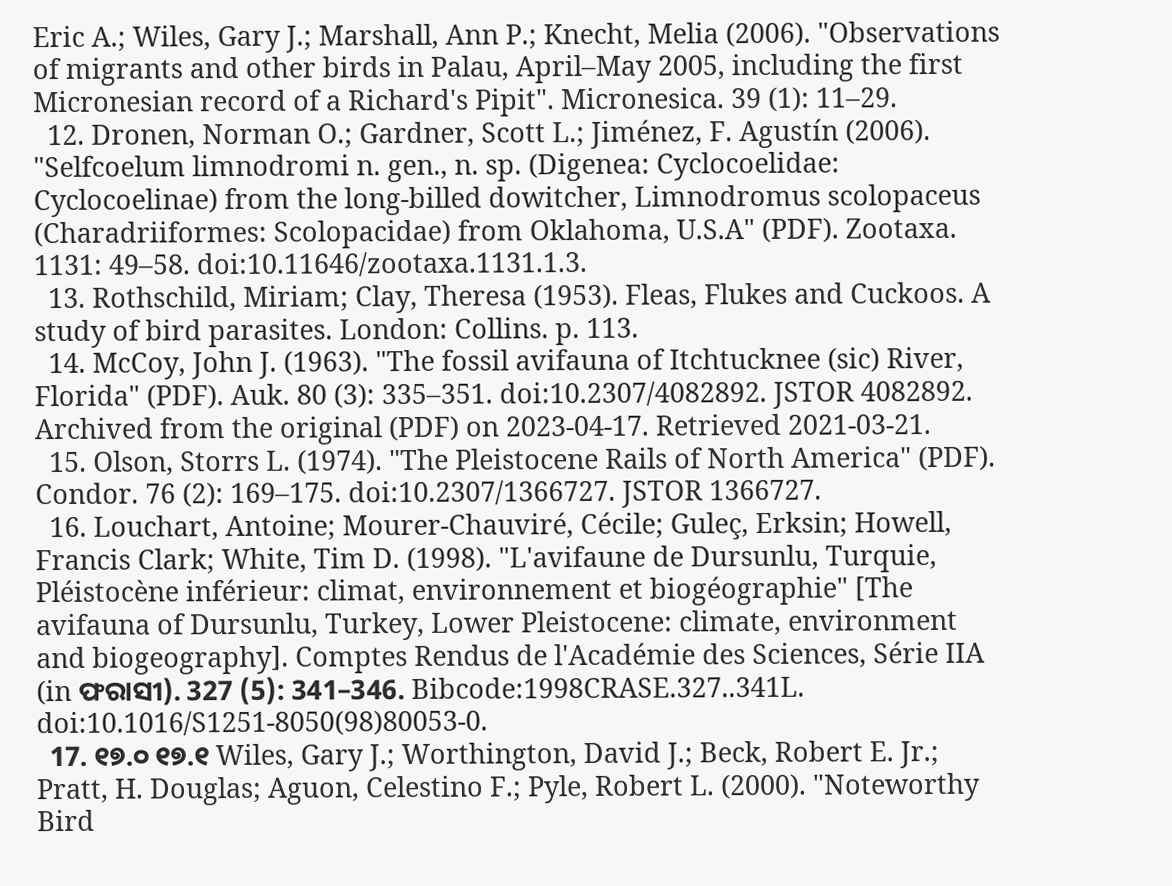Eric A.; Wiles, Gary J.; Marshall, Ann P.; Knecht, Melia (2006). "Observations of migrants and other birds in Palau, April–May 2005, including the first Micronesian record of a Richard's Pipit". Micronesica. 39 (1): 11–29.
  12. Dronen, Norman O.; Gardner, Scott L.; Jiménez, F. Agustín (2006). "Selfcoelum limnodromi n. gen., n. sp. (Digenea: Cyclocoelidae: Cyclocoelinae) from the long-billed dowitcher, Limnodromus scolopaceus (Charadriiformes: Scolopacidae) from Oklahoma, U.S.A" (PDF). Zootaxa. 1131: 49–58. doi:10.11646/zootaxa.1131.1.3.
  13. Rothschild, Miriam; Clay, Theresa (1953). Fleas, Flukes and Cuckoos. A study of bird parasites. London: Collins. p. 113.
  14. McCoy, John J. (1963). "The fossil avifauna of Itchtucknee (sic) River, Florida" (PDF). Auk. 80 (3): 335–351. doi:10.2307/4082892. JSTOR 4082892. Archived from the original (PDF) on 2023-04-17. Retrieved 2021-03-21.
  15. Olson, Storrs L. (1974). "The Pleistocene Rails of North America" (PDF). Condor. 76 (2): 169–175. doi:10.2307/1366727. JSTOR 1366727.
  16. Louchart, Antoine; Mourer-Chauviré, Cécile; Guleç, Erksin; Howell, Francis Clark; White, Tim D. (1998). "L'avifaune de Dursunlu, Turquie, Pléistocène inférieur: climat, environnement et biogéographie" [The avifauna of Dursunlu, Turkey, Lower Pleistocene: climate, environment and biogeography]. Comptes Rendus de l'Académie des Sciences, Série IIA (in ଫରାସୀ). 327 (5): 341–346. Bibcode:1998CRASE.327..341L. doi:10.1016/S1251-8050(98)80053-0.
  17. ୧୭.୦ ୧୭.୧ Wiles, Gary J.; Worthington, David J.; Beck, Robert E. Jr.; Pratt, H. Douglas; Aguon, Celestino F.; Pyle, Robert L. (2000). "Noteworthy Bird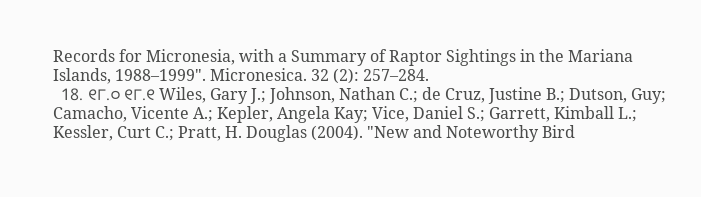Records for Micronesia, with a Summary of Raptor Sightings in the Mariana Islands, 1988–1999". Micronesica. 32 (2): 257–284.
  18. ୧୮.୦ ୧୮.୧ Wiles, Gary J.; Johnson, Nathan C.; de Cruz, Justine B.; Dutson, Guy; Camacho, Vicente A.; Kepler, Angela Kay; Vice, Daniel S.; Garrett, Kimball L.; Kessler, Curt C.; Pratt, H. Douglas (2004). "New and Noteworthy Bird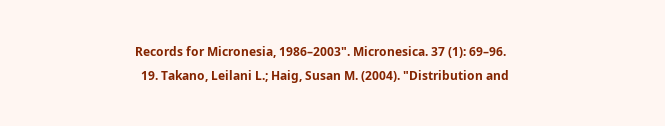Records for Micronesia, 1986–2003". Micronesica. 37 (1): 69–96.
  19. Takano, Leilani L.; Haig, Susan M. (2004). "Distribution and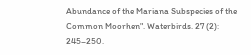Abundance of the Mariana Subspecies of the Common Moorhen". Waterbirds. 27 (2): 245–250.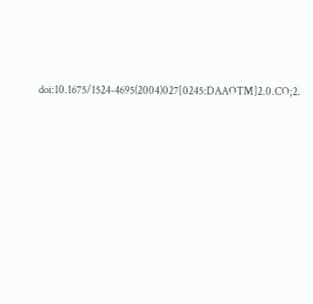doi:10.1675/1524-4695(2004)027[0245:DAAOTM]2.0.CO;2.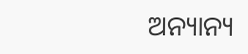ଅନ୍ୟାନ୍ୟ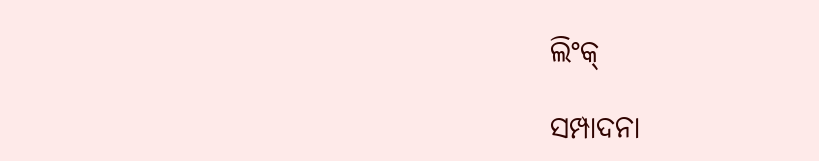ଲିଂକ୍

ସମ୍ପାଦନା